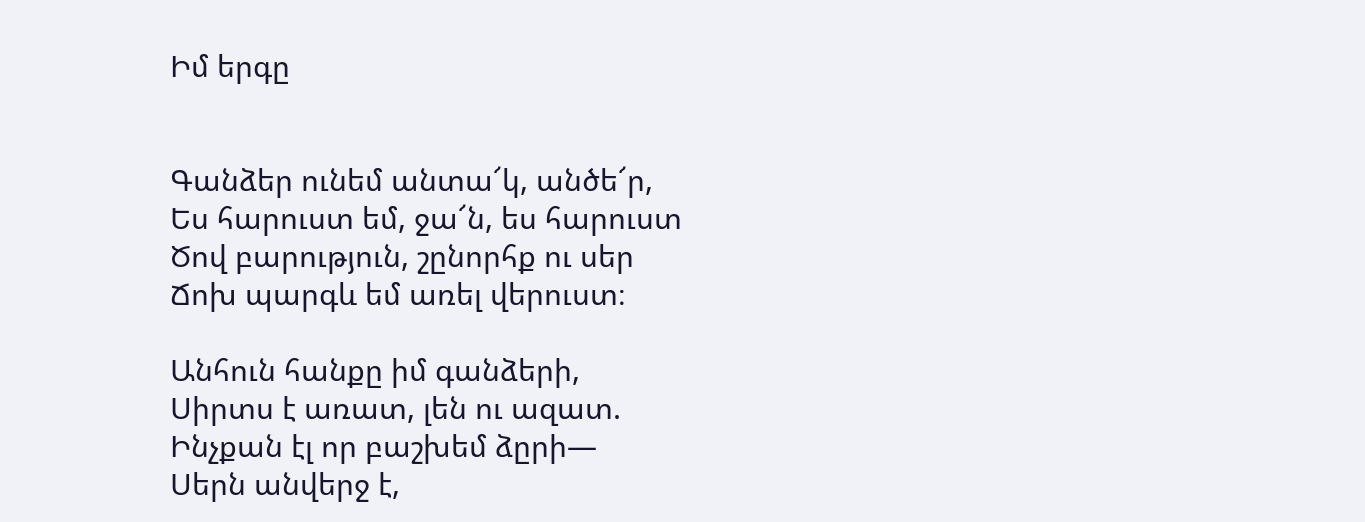Իմ երգը


Գանձեր ունեմ անտա՜կ, անծե՜ր,
Ես հարուստ եմ, ջա՜ն, ես հարուստ
Ծով բարություն, շընորհք ու սեր
Ճոխ պարգև եմ առել վերուստ։

Անհուն հանքը իմ գանձերի,
Սիրտս է առատ, լեն ու ազատ.
Ինչքան էլ որ բաշխեմ ձըրի—
Սերն անվերջ է,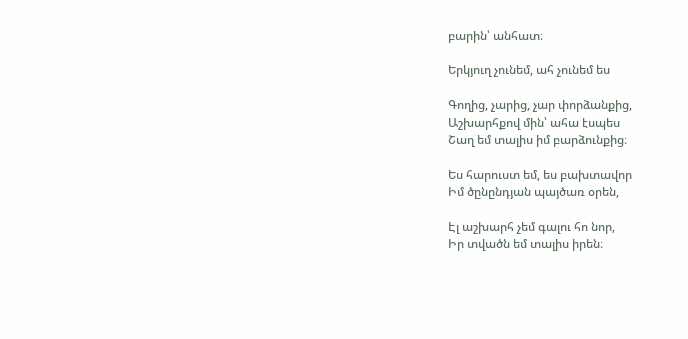բարին՝ անհատ։

Երկյուղ չունեմ, ահ չունեմ ես

Գողից, չարից, չար փորձանքից,
Աշխարհքով մին՝ ահա էսպես
Շաղ եմ տալիս իմ բարձունքից։

Ես հարուստ եմ, ես բախտավոր
Իմ ծընընդյան պայծառ օրեն,

Էլ աշխարհ չեմ գալու հո նոր,
Իր տվածն եմ տալիս իրեն։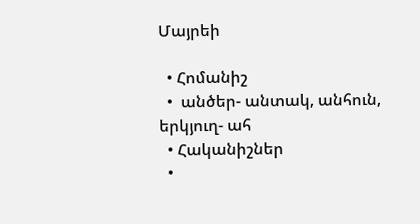Մայրեի

  • Հոմանիշ
  •  անծեր- անտակ, անհուն, երկյուղ- ահ
  • Հականիշներ
  •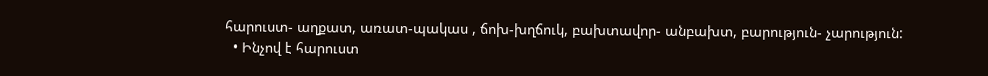հարուստ- աղքատ, առատ-պակաս , ճոխ-խղճուկ, բախտավոր- անբախտ, բարություն- չարություն:
  • Ինչով է հարուստ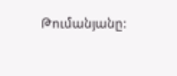Թումանյանը: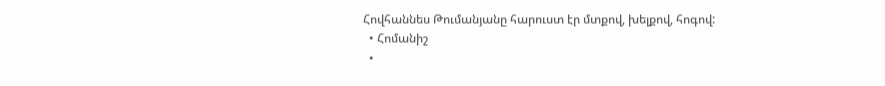Հովհաննես Թումանյանը հարուստ էր մտքով, խելքով, հոգով:
  • Հոմանիշ
  •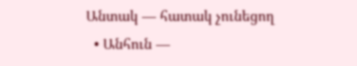Անտակ — հատակ չունեցող
  • Անհուն —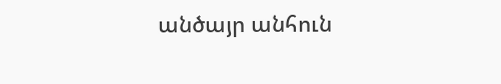անծայր անհուն